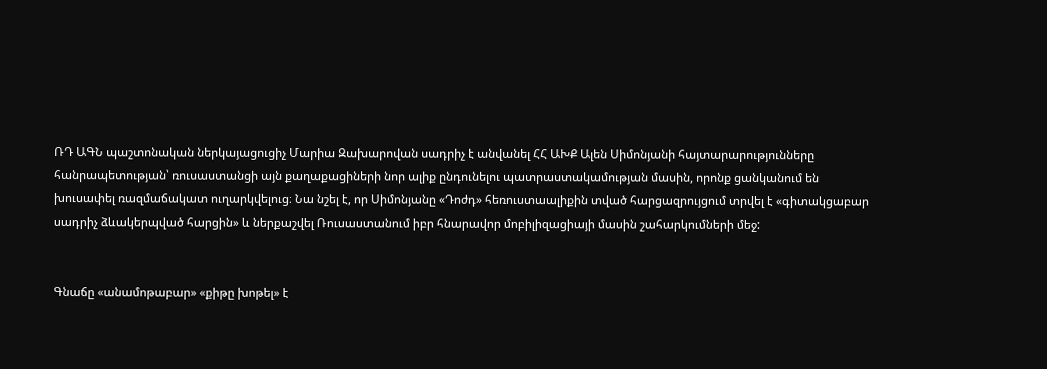ՌԴ ԱԳՆ պաշտոնական ներկայացուցիչ Մարիա Զախարովան սադրիչ է անվանել ՀՀ ԱԽՔ Ալեն Սիմոնյանի հայտարարությունները հանրապետության՝ ռուսաստանցի այն քաղաքացիների նոր ալիք ընդունելու պատրաստակամության մասին, որոնք ցանկանում են խուսափել ռազմաճակատ ուղարկվելուց։ Նա նշել է, որ Սիմոնյանը «Դոժդ» հեռուստաալիքին տված հարցազրույցում տրվել է «գիտակցաբար սադրիչ ձևակերպված հարցին» և ներքաշվել Ռուսաստանում իբր հնարավոր մոբիլիզացիայի մասին շահարկումների մեջ:


Գնաճը «անամոթաբար» «քիթը խոթել» է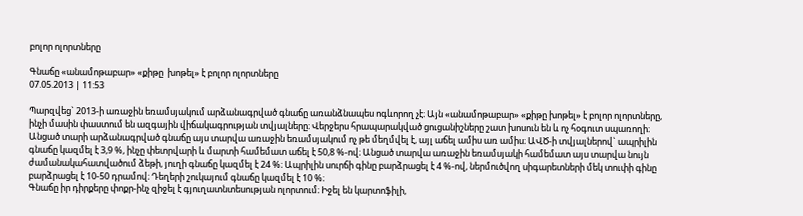բոլոր ոլորտները

Գնաճը «անամոթաբար» «քիթը  խոթել» է բոլոր ոլորտները
07.05.2013 | 11:53

Պարզվեց` 2013-ի առաջին եռամսյակում արձանագրված գնաճը առանձնապես ոգևորող չէ։ Այն «անամոթաբար» «քիթը խոթել» է բոլոր ոլորտները, ինչի մասին փաստում են ազգային վիճակագրության տվյալները։ Վերջերս հրապարակված ցուցանիշները շատ խոսուն են և ոչ հօգուտ սպառողի։ Անցած տարի արձանագրված գնաճը այս տարվա առաջին եռամսյակում ոչ թե մեղմվել է, այլ աճել ամիս առ ամիս։ ԱՎԾ-ի տվյալներով` ապրիլին գնաճը կազմել է 3,9 %, ինչը փետրվարի և մարտի համեմատ աճել է 50,8 %-ով։ Անցած տարվա առաջին եռամսյակի համեմատ այս տարվա նույն ժամանակահատվածում ձեթի, յուղի գնաճը կազմել է 24 %։ Ապրիլին սուրճի գինը բարձրացել է 4 %-ով, ներմուծվող սիգարետների մեկ տուփի գինը բարձրացել է 10-50 դրամով։ Դեղերի շուկայում գնաճը կազմել է 10 %։
Գնաճը իր դիրքերը փոքր-ինչ զիջել է գյուղատնտեսության ոլորտում։ Իջել են կարտոֆիլի,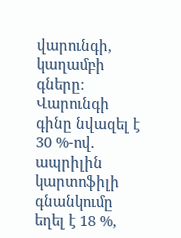վարունգի, կաղամբի գները։ Վարունգի գինը նվազել է 30 %-ով. ապրիլին կարտոֆիլի գնանկումը եղել է 18 %,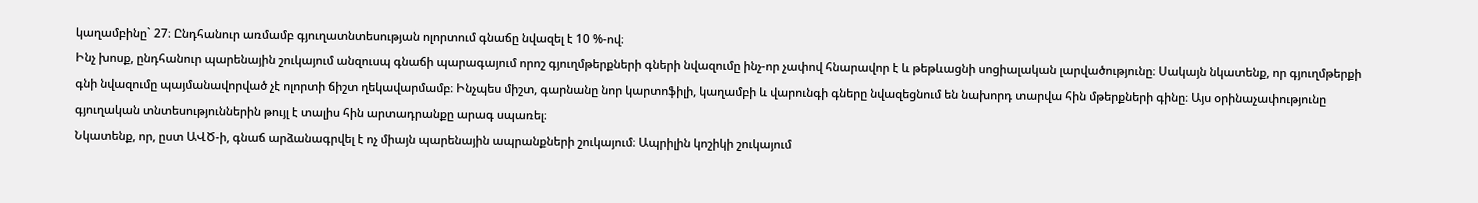կաղամբինը` 27։ Ընդհանուր առմամբ գյուղատնտեսության ոլորտում գնաճը նվազել է 10 %-ով։
Ինչ խոսք, ընդհանուր պարենային շուկայում անզուսպ գնաճի պարագայում որոշ գյուղմթերքների գների նվազումը ինչ-որ չափով հնարավոր է և թեթևացնի սոցիալական լարվածությունը։ Սակայն նկատենք, որ գյուղմթերքի գնի նվազումը պայմանավորված չէ ոլորտի ճիշտ ղեկավարմամբ։ Ինչպես միշտ, գարնանը նոր կարտոֆիլի, կաղամբի և վարունգի գները նվազեցնում են նախորդ տարվա հին մթերքների գինը։ Այս օրինաչափությունը գյուղական տնտեսություններին թույլ է տալիս հին արտադրանքը արագ սպառել։
Նկատենք, որ, ըստ ԱՎԾ-ի, գնաճ արձանագրվել է ոչ միայն պարենային ապրանքների շուկայում։ Ապրիլին կոշիկի շուկայում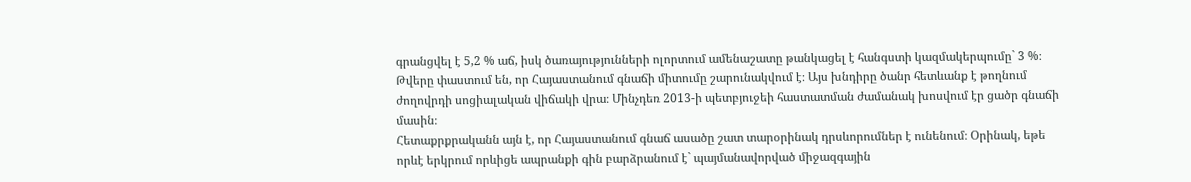գրանցվել է 5,2 % աճ, իսկ ծառայությունների ոլորտում ամենաշատը թանկացել է հանգստի կազմակերպումը` 3 %։
Թվերը փաստում են, որ Հայաստանում գնաճի միտումը շարունակվում է։ Այս խնդիրը ծանր հետևանք է թողնում ժողովրդի սոցիալական վիճակի վրա։ Մինչդեռ 2013-ի պետբյուջեի հաստատման ժամանակ խոսվում էր ցածր գնաճի մասին։
Հետաքրքրականն այն է, որ Հայաստանում գնաճ ասածը շատ տարօրինակ դրսևորումներ է ունենում։ Օրինակ, եթե որևէ երկրում որևիցե ապրանքի գին բարձրանում է` պայմանավորված միջազգային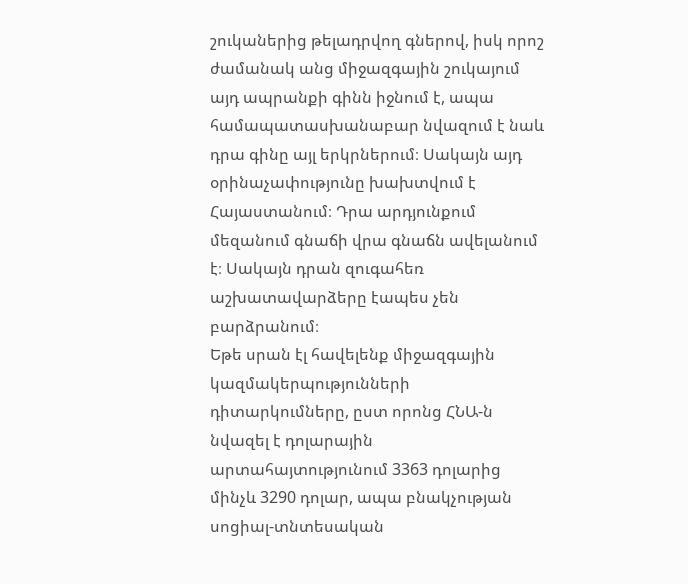շուկաներից թելադրվող գներով, իսկ որոշ ժամանակ անց միջազգային շուկայում այդ ապրանքի գինն իջնում է, ապա համապատասխանաբար նվազում է նաև դրա գինը այլ երկրներում։ Սակայն այդ օրինաչափությունը խախտվում է Հայաստանում։ Դրա արդյունքում մեզանում գնաճի վրա գնաճն ավելանում է։ Սակայն դրան զուգահեռ աշխատավարձերը էապես չեն բարձրանում։
Եթե սրան էլ հավելենք միջազգային կազմակերպությունների դիտարկումները, ըստ որոնց ՀՆԱ-ն նվազել է դոլարային արտահայտությունում 3363 դոլարից մինչև 3290 դոլար, ապա բնակչության սոցիալ-տնտեսական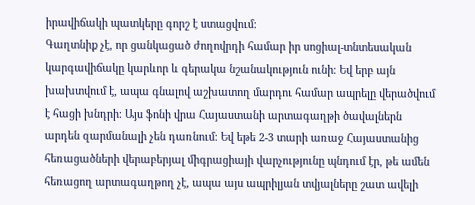իրավիճակի պատկերը գորշ է ստացվում։
Գաղտնիք չէ, որ ցանկացած ժողովրդի համար իր սոցիալ-տնտեսական կարգավիճակը կարևոր և գերակա նշանակություն ունի։ Եվ երբ այն խախտվում է, ապա գնալով աշխատող մարդու համար ապրելը վերածվում է հացի խնդրի։ Այս ֆոնի վրա Հայաստանի արտագաղթի ծավալներն արդեն զարմանալի չեն դառնում։ Եվ եթե 2-3 տարի առաջ Հայաստանից հեռացածների վերաբերյալ միգրացիայի վարչությունը պնդում էր, թե ամեն հեռացող արտագաղթող չէ, ապա այս ապրիլյան տվյալները շատ ավելի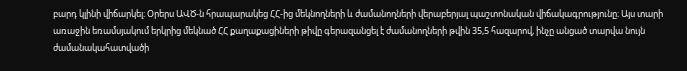բարդ կլինի վիճարկել։ Օրերս ԱՎԾ-ն հրապարակեց ՀՀ-ից մեկնողների և ժամանողների վերաբերյալ պաշտոնական վիճակագրությունը։ Այս տարի առաջին եռամսյակում երկրից մեկնած ՀՀ քաղաքացիների թիվը գերազանցել է ժամանողների թվին 35,5 հազարով, ինչը անցած տարվա նույն ժամանակահատվածի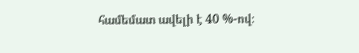համեմատ ավելի է 40 %-ով։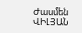Ժասմեն ՎԻԼՅԱՆ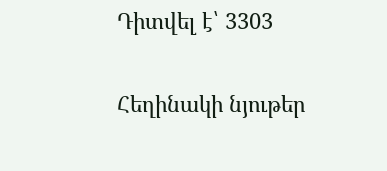Դիտվել է՝ 3303

Հեղինակի նյութեր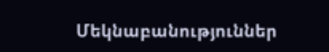Մեկնաբանություններ